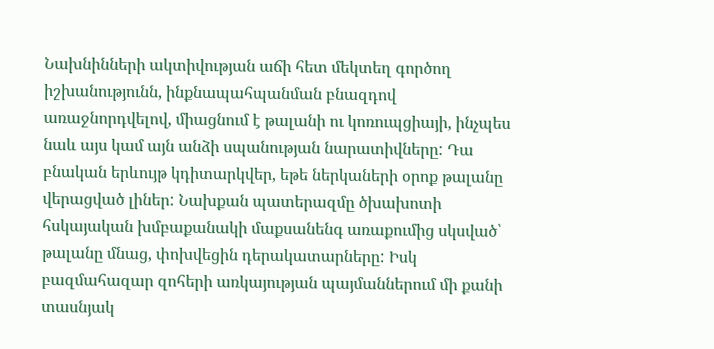Նախնինների ակտիվության աճի հետ մեկտեղ գործող իշխանությունն, ինքնապահպանման բնազդով առաջնորդվելով, միացնում է թալանի ու կոռուպցիայի, ինչպես նաև այս կամ այն անձի սպանության նարատիվները: Դա բնական երևույթ կդիտարկվեր, եթե ներկաների օրոք թալանը վերացված լիներ: Նախքան պատերազմը ծխախոտի հսկայական խմբաքանակի մաքսանենգ առաքումից սկսված՝ թալանը մնաց, փոխվեցին դերակատարները: Իսկ բազմահազար զոհերի առկայության պայմաններում մի քանի տասնյակ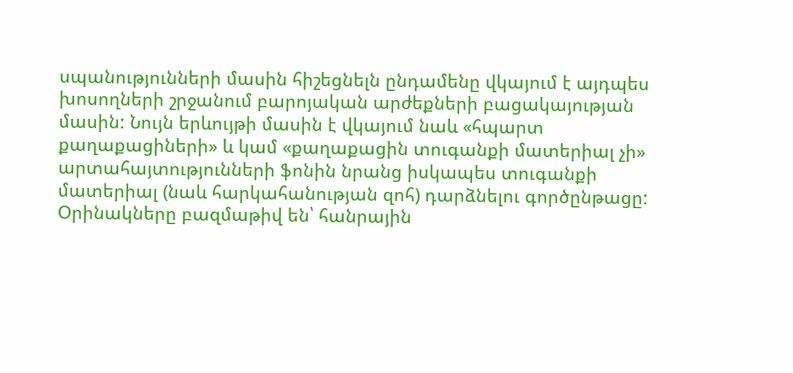սպանությունների մասին հիշեցնելն ընդամենը վկայում է այդպես խոսողների շրջանում բարոյական արժեքների բացակայության մասին: Նույն երևույթի մասին է վկայում նաև «հպարտ քաղաքացիների» և կամ «քաղաքացին տուգանքի մատերիալ չի» արտահայտությունների ֆոնին նրանց իսկապես տուգանքի մատերիալ (նաև հարկահանության զոհ) դարձնելու գործընթացը: Օրինակները բազմաթիվ են՝ հանրային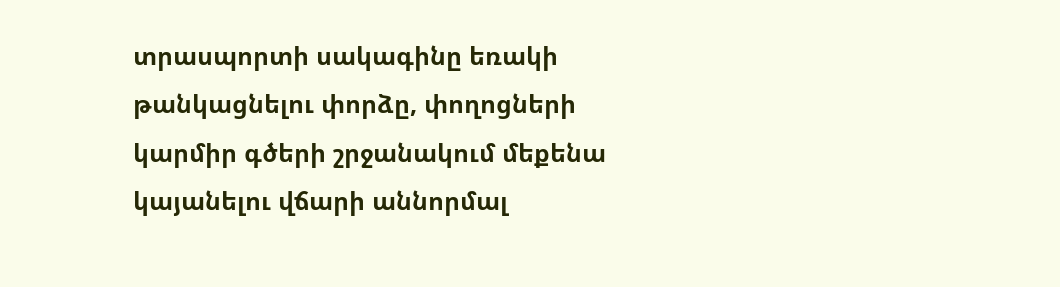տրասպորտի սակագինը եռակի թանկացնելու փորձը, փողոցների կարմիր գծերի շրջանակում մեքենա կայանելու վճարի աննորմալ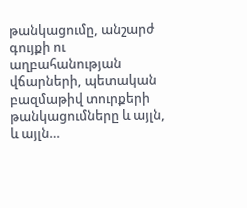թանկացումը, անշարժ գույքի ու աղբահանության վճարների, պետական բազմաթիվ տուրքերի թանկացումները և այլն, և այլն…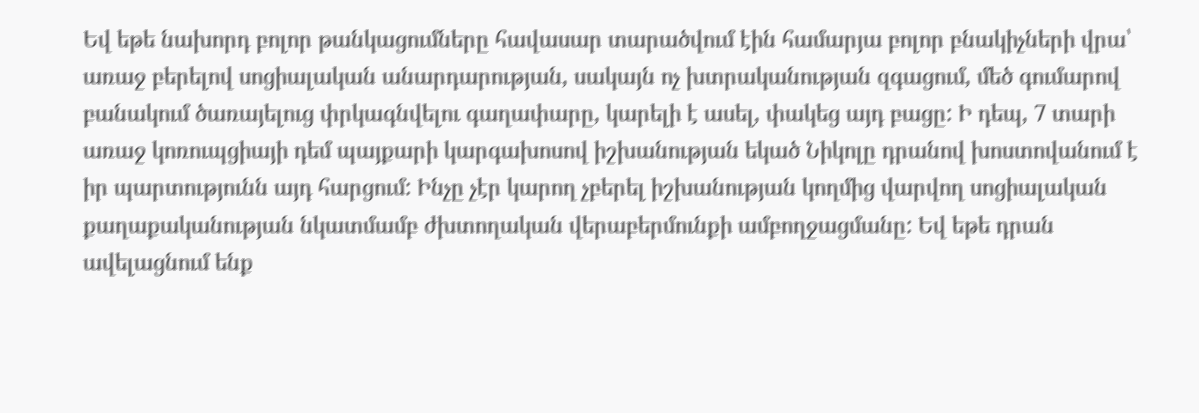Եվ եթե նախորդ բոլոր թանկացումները հավասար տարածվում էին համարյա բոլոր բնակիչների վրա՝ առաջ բերելով սոցիալական անարդարության, սակայն ոչ խտրականության զգացում, մեծ գումարով բանակում ծառայելուց փրկագնվելու գաղափարը, կարելի է ասել, փակեց այդ բացը: Ի դեպ, 7 տարի առաջ կոռուպցիայի դեմ պայքարի կարգախոսով իշխանության եկած Նիկոլը դրանով խոստովանում է իր պարտությունն այդ հարցում: Ինչը չէր կարող չբերել իշխանության կողմից վարվող սոցիալական քաղաքականության նկատմամբ ժխտողական վերաբերմունքի ամբողջացմանը: Եվ եթե դրան ավելացնում ենք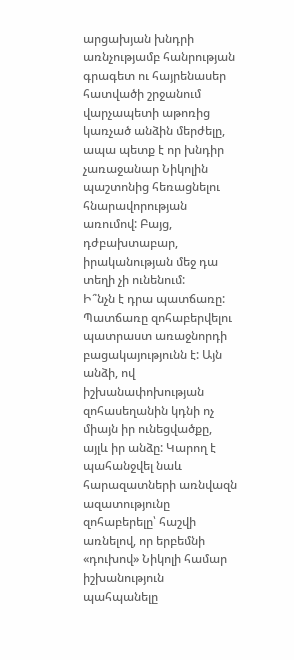արցախյան խնդրի առնչությամբ հանրության գրագետ ու հայրենասեր հատվածի շրջանում վարչապետի աթոռից կառչած անձին մերժելը, ապա պետք է որ խնդիր չառաջանար Նիկոլին պաշտոնից հեռացնելու հնարավորության առումով: Բայց, դժբախտաբար, իրականության մեջ դա տեղի չի ունենում:
Ի՞նչն է դրա պատճառը: Պատճառը զոհաբերվելու պատրաստ առաջնորդի բացակայությունն է: Այն անձի, ով իշխանափոխության զոհասեղանին կդնի ոչ միայն իր ունեցվածքը, այլև իր անձը: Կարող է պահանջվել նաև հարազատների առնվազն ազատությունը զոհաբերելը՝ հաշվի առնելով, որ երբեմնի «դուխով» Նիկոլի համար իշխանություն պահպանելը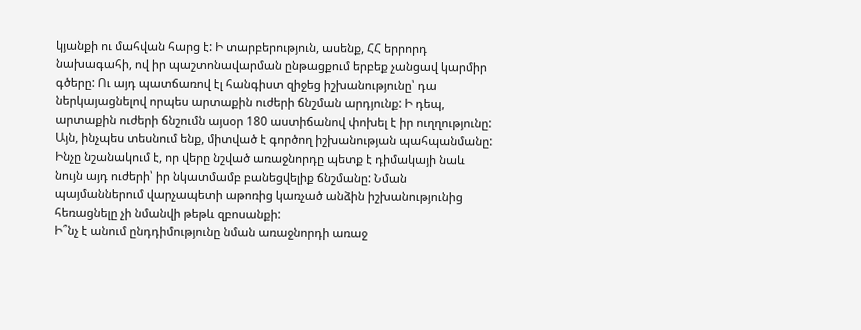կյանքի ու մահվան հարց է: Ի տարբերություն, ասենք, ՀՀ երրորդ նախագահի, ով իր պաշտոնավարման ընթացքում երբեք չանցավ կարմիր գծերը: Ու այդ պատճառով էլ հանգիստ զիջեց իշխանությունը՝ դա ներկայացնելով որպես արտաքին ուժերի ճնշման արդյունք: Ի դեպ, արտաքին ուժերի ճնշումն այսօր 180 աստիճանով փոխել է իր ուղղությունը: Այն, ինչպես տեսնում ենք, միտված է գործող իշխանության պահպանմանը: Ինչը նշանակում է, որ վերը նշված առաջնորդը պետք է դիմակայի նաև նույն այդ ուժերի՝ իր նկատմամբ բանեցվելիք ճնշմանը: Նման պայմաններում վարչապետի աթոռից կառչած անձին իշխանությունից հեռացնելը չի նմանվի թեթև զբոսանքի:
Ի՞նչ է անում ընդդիմությունը նման առաջնորդի առաջ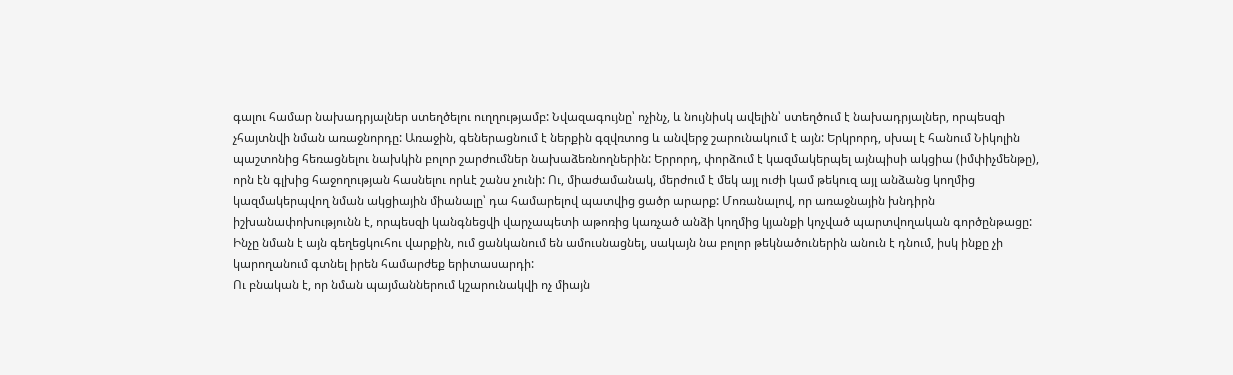գալու համար նախադրյալներ ստեղծելու ուղղությամբ: Նվազագույնը՝ ոչինչ, և նույնիսկ ավելին՝ ստեղծում է նախադրյալներ, որպեսզի չհայտնվի նման առաջնորդը: Առաջին, գեներացնում է ներքին գզվռտոց և անվերջ շարունակում է այն: Երկրորդ, սխալ է հանում Նիկոլին պաշտոնից հեռացնելու նախկին բոլոր շարժումներ նախաձեռնողներին: Երրորդ, փորձում է կազմակերպել այնպիսի ակցիա (իմփիչմենթը), որն էն գլխից հաջողության հասնելու որևէ շանս չունի: Ու, միաժամանակ, մերժում է մեկ այլ ուժի կամ թեկուզ այլ անձանց կողմից կազմակերպվող նման ակցիային միանալը՝ դա համարելով պատվից ցածր արարք: Մոռանալով, որ առաջնային խնդիրն իշխանափոխությունն է, որպեսզի կանգնեցվի վարչապետի աթոռից կառչած անձի կողմից կյանքի կոչված պարտվողական գործընթացը: Ինչը նման է այն գեղեցկուհու վարքին, ում ցանկանում են ամուսնացնել, սակայն նա բոլոր թեկնածուներին անուն է դնում, իսկ ինքը չի կարողանում գտնել իրեն համարժեք երիտասարդի:
Ու բնական է, որ նման պայմաններում կշարունակվի ոչ միայն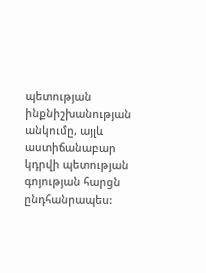պետության ինքնիշխանության անկումը, այլև աստիճանաբար կդրվի պետության գոյության հարցն ընդհանրապես: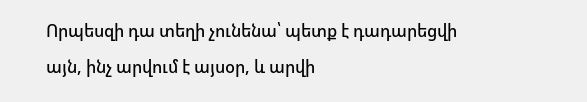Որպեսզի դա տեղի չունենա՝ պետք է դադարեցվի այն, ինչ արվում է այսօր, և արվի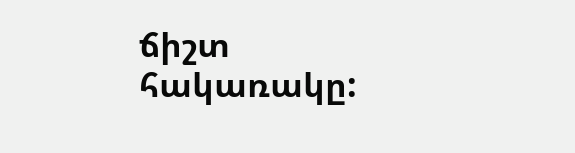ճիշտ հակառակը: